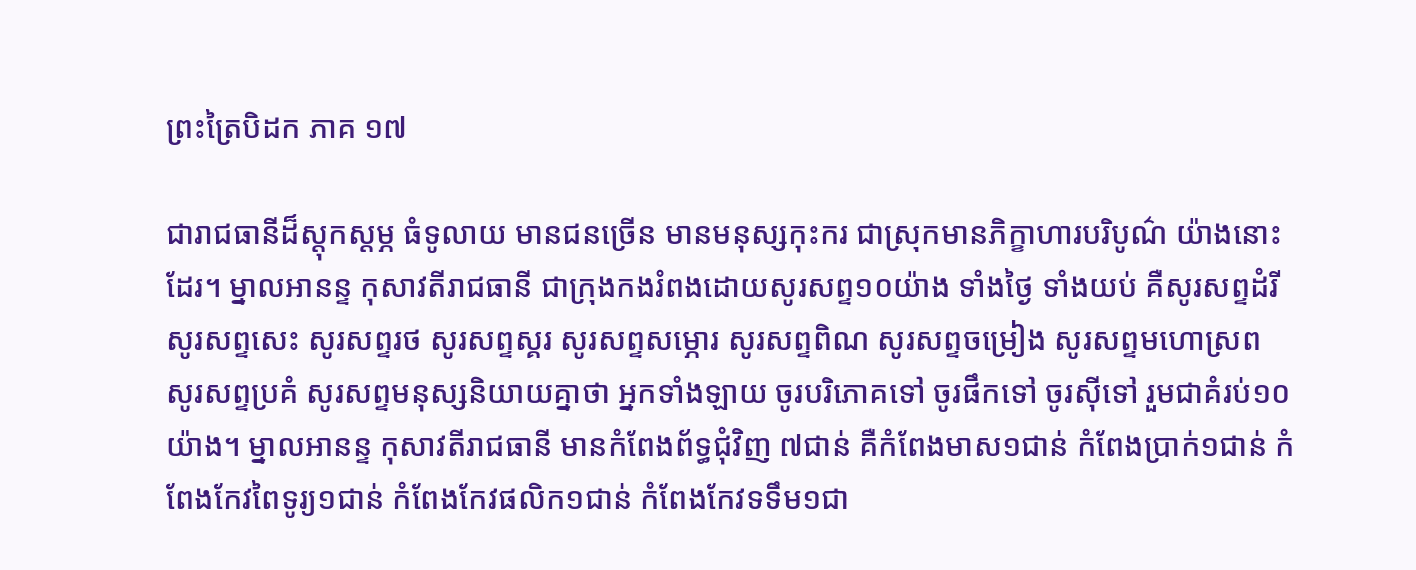ព្រះត្រៃបិដក ភាគ ១៧

ជារាជធានីដ៏ស្តុកស្តម្ភ ធំទូលាយ មានជនច្រើន មានមនុស្សកុះករ ជាស្រុកមានភិក្ខាហារបរិបូណ៌ យ៉ាងនោះដែរ។ ម្នាលអានន្ទ កុសាវតីរាជធានី ជាក្រុងកងរំពងដោយសូរសព្ទ១០យ៉ាង ទាំងថ្ងៃ ទាំងយប់ គឺសូរសព្ទដំរី សូរសព្ទសេះ សូរសព្ទរថ សូរសព្ទស្គរ សូរសព្ទសម្ភោរ សូរសព្ទពិណ សូរសព្ទចម្រៀង សូរសព្ទមហោស្រព សូរសព្ទប្រគំ សូរសព្ទមនុស្សនិយាយគ្នាថា អ្នកទាំងឡាយ ចូរបរិភោគទៅ ចូរផឹកទៅ ចូរស៊ីទៅ រួមជាគំរប់១០យ៉ាង។ ម្នាលអានន្ទ កុសាវតីរាជធានី មានកំពែងព័ទ្ធជុំវិញ ៧ជាន់ គឺកំពែងមាស១ជាន់ កំពែងប្រាក់១ជាន់ កំពែងកែវពៃទូរ្យ១ជាន់ កំពែងកែវផលិក១ជាន់ កំពែងកែវទទឹម១ជា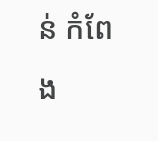ន់ កំពែង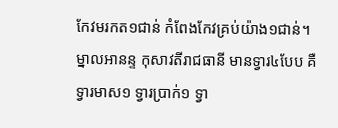កែវមរកត១ជាន់ កំពែងកែវគ្រប់យ៉ាង១ជាន់។ ម្នាលអានន្ទ កុសាវតីរាជធានី មានទ្វារ៤បែប គឺទ្វារមាស១ ទ្វារប្រាក់១ ទ្វា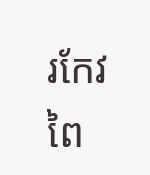រកែវពៃ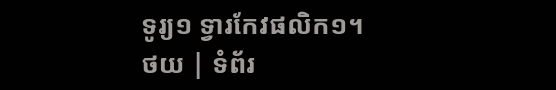ទូរ្យ១ ទ្វារកែវផលិក១។
ថយ | ទំព័រ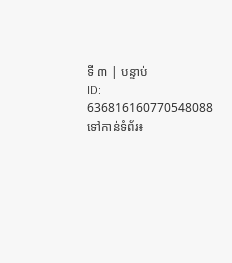ទី ៣ | បន្ទាប់
ID: 636816160770548088
ទៅកាន់ទំព័រ៖